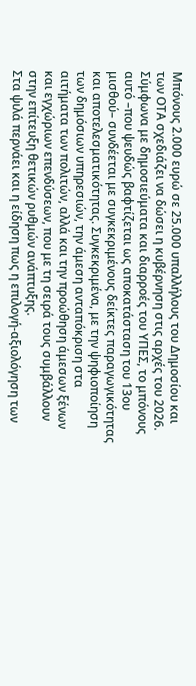Μπόνους 2.000 ευρώ σε 25.000 υπαλλήλους του Δημοσίου και των ΟΤΑ σχεδιάζει να δώσει η κυβέρνηση στις αρχές του 2026. Σύμφωνα με δημοσιεύματα και διαρροές του ΥΠΕΣ, το μπόνους αυτό –που ψευδώς βαφτίζεται ως αποκατάσταση του 13ου μισθού– συνδέεται με συγκεκριμένους δείκτες παραγωγικότητας και αποτελεσματικότητας. Συγκεκριμένα, με την ψηφιοποίηση των δημόσιων υπηρεσιών, την άμεση ανταπόκριση στα αιτήματα των πολιτών, αλλά και την προώθηση άμεσων ξένων και εγχώριων επενδύσεων, που με τη σειρά τους συμβάλλουν στην επίτευξη θετικών ρυθμών ανάπτυξης.
Στα ψιλά περνάει και η είδηση πως η επιλογή-αξιολόγηση των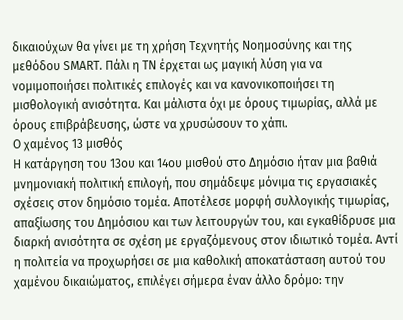δικαιούχων θα γίνει με τη χρήση Τεχνητής Νοημοσύνης και της μεθόδου SMART. Πάλι η ΤΝ έρχεται ως μαγική λύση για να νομιμοποιήσει πολιτικές επιλογές και να κανονικοποιήσει τη μισθολογική ανισότητα. Και μάλιστα όχι με όρους τιμωρίας, αλλά με όρους επιβράβευσης, ώστε να χρυσώσουν το χάπι.
Ο χαμένος 13 μισθός
Η κατάργηση του 13ου και 14ου μισθού στο Δημόσιο ήταν μια βαθιά μνημονιακή πολιτική επιλογή, που σημάδεψε μόνιμα τις εργασιακές σχέσεις στον δημόσιο τομέα. Αποτέλεσε μορφή συλλογικής τιμωρίας, απαξίωσης του Δημόσιου και των λειτουργών του, και εγκαθίδρυσε μια διαρκή ανισότητα σε σχέση με εργαζόμενους στον ιδιωτικό τομέα. Αντί η πολιτεία να προχωρήσει σε μια καθολική αποκατάσταση αυτού του χαμένου δικαιώματος, επιλέγει σήμερα έναν άλλο δρόμο: την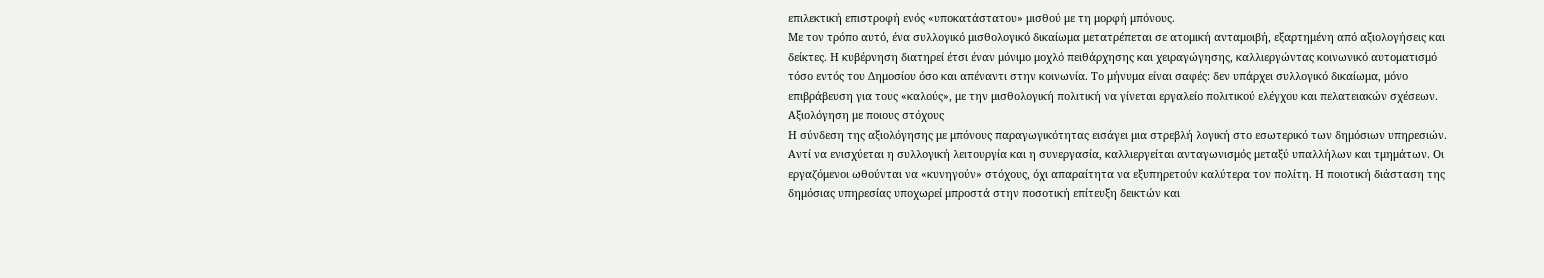επιλεκτική επιστροφή ενός «υποκατάστατου» μισθού με τη μορφή μπόνους.
Με τον τρόπο αυτό, ένα συλλογικό μισθολογικό δικαίωμα μετατρέπεται σε ατομική ανταμοιβή, εξαρτημένη από αξιολογήσεις και δείκτες. Η κυβέρνηση διατηρεί έτσι έναν μόνιμο μοχλό πειθάρχησης και χειραγώγησης, καλλιεργώντας κοινωνικό αυτοματισμό τόσο εντός του Δημοσίου όσο και απέναντι στην κοινωνία. Το μήνυμα είναι σαφές: δεν υπάρχει συλλογικό δικαίωμα, μόνο επιβράβευση για τους «καλούς», με την μισθολογική πολιτική να γίνεται εργαλείο πολιτικού ελέγχου και πελατειακών σχέσεων.
Αξιολόγηση με ποιους στόχους
Η σύνδεση της αξιολόγησης με μπόνους παραγωγικότητας εισάγει μια στρεβλή λογική στο εσωτερικό των δημόσιων υπηρεσιών. Αντί να ενισχύεται η συλλογική λειτουργία και η συνεργασία, καλλιεργείται ανταγωνισμός μεταξύ υπαλλήλων και τμημάτων. Οι εργαζόμενοι ωθούνται να «κυνηγούν» στόχους, όχι απαραίτητα να εξυπηρετούν καλύτερα τον πολίτη. Η ποιοτική διάσταση της δημόσιας υπηρεσίας υποχωρεί μπροστά στην ποσοτική επίτευξη δεικτών και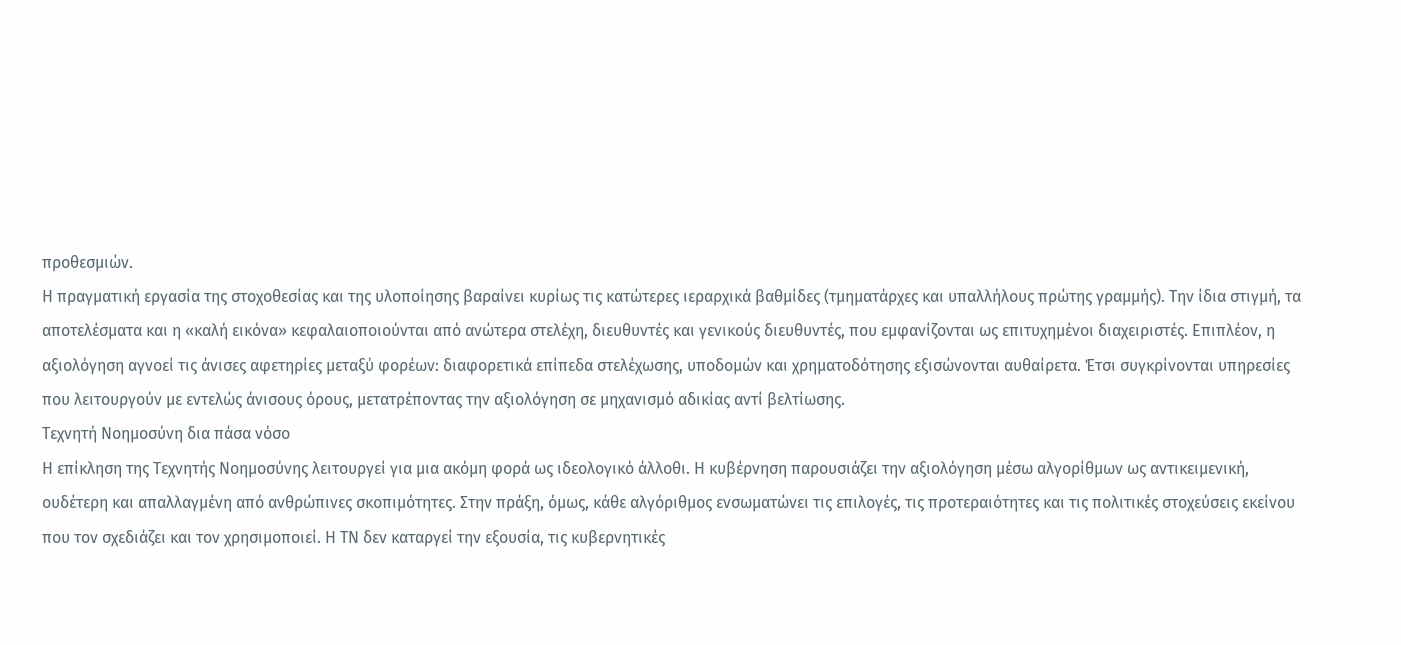προθεσμιών.
Η πραγματική εργασία της στοχοθεσίας και της υλοποίησης βαραίνει κυρίως τις κατώτερες ιεραρχικά βαθμίδες (τμηματάρχες και υπαλλήλους πρώτης γραμμής). Την ίδια στιγμή, τα αποτελέσματα και η «καλή εικόνα» κεφαλαιοποιούνται από ανώτερα στελέχη, διευθυντές και γενικούς διευθυντές, που εμφανίζονται ως επιτυχημένοι διαχειριστές. Επιπλέον, η αξιολόγηση αγνοεί τις άνισες αφετηρίες μεταξύ φορέων: διαφορετικά επίπεδα στελέχωσης, υποδομών και χρηματοδότησης εξισώνονται αυθαίρετα. Έτσι συγκρίνονται υπηρεσίες που λειτουργούν με εντελώς άνισους όρους, μετατρέποντας την αξιολόγηση σε μηχανισμό αδικίας αντί βελτίωσης.
Τεχνητή Νοημοσύνη δια πάσα νόσο
Η επίκληση της Τεχνητής Νοημοσύνης λειτουργεί για μια ακόμη φορά ως ιδεολογικό άλλοθι. Η κυβέρνηση παρουσιάζει την αξιολόγηση μέσω αλγορίθμων ως αντικειμενική, ουδέτερη και απαλλαγμένη από ανθρώπινες σκοπιμότητες. Στην πράξη, όμως, κάθε αλγόριθμος ενσωματώνει τις επιλογές, τις προτεραιότητες και τις πολιτικές στοχεύσεις εκείνου που τον σχεδιάζει και τον χρησιμοποιεί. Η ΤΝ δεν καταργεί την εξουσία, τις κυβερνητικές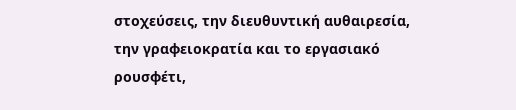στοχεύσεις, την διευθυντική αυθαιρεσία, την γραφειοκρατία και το εργασιακό ρουσφέτι,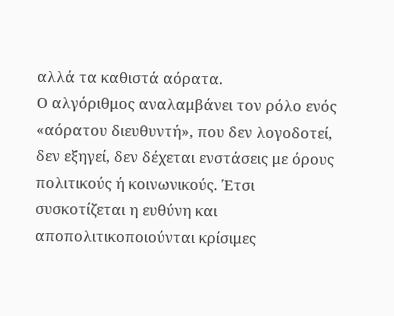αλλά τα καθιστά αόρατα.
Ο αλγόριθμος αναλαμβάνει τον ρόλο ενός «αόρατου διευθυντή», που δεν λογοδοτεί, δεν εξηγεί, δεν δέχεται ενστάσεις με όρους πολιτικούς ή κοινωνικούς. Έτσι συσκοτίζεται η ευθύνη και αποπολιτικοποιούνται κρίσιμες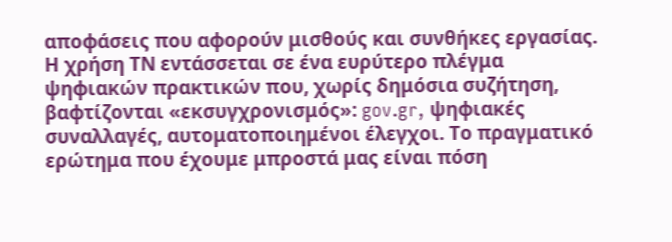αποφάσεις που αφορούν μισθούς και συνθήκες εργασίας. Η χρήση ΤΝ εντάσσεται σε ένα ευρύτερο πλέγμα ψηφιακών πρακτικών που, χωρίς δημόσια συζήτηση, βαφτίζονται «εκσυγχρονισμός»: gov.gr, ψηφιακές συναλλαγές, αυτοματοποιημένοι έλεγχοι. Το πραγματικό ερώτημα που έχουμε μπροστά μας είναι πόση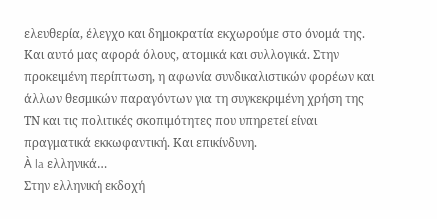ελευθερία, έλεγχο και δημοκρατία εκχωρούμε στο όνομά της. Και αυτό μας αφορά όλους, ατομικά και συλλογικά. Στην προκειμένη περίπτωση, η αφωνία συνδικαλιστικών φορέων και άλλων θεσμικών παραγόντων για τη συγκεκριμένη χρήση της ΤΝ και τις πολιτικές σκοπιμότητες που υπηρετεί είναι πραγματικά εκκωφαντική. Και επικίνδυνη.
À la ελληνικά…
Στην ελληνική εκδοχή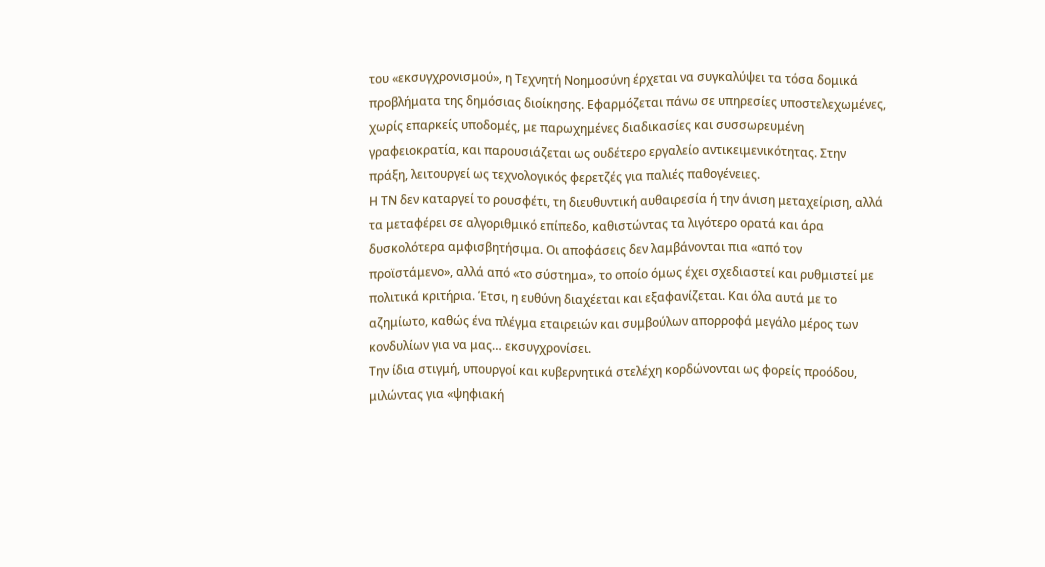του «εκσυγχρονισμού», η Τεχνητή Νοημοσύνη έρχεται να συγκαλύψει τα τόσα δομικά προβλήματα της δημόσιας διοίκησης. Εφαρμόζεται πάνω σε υπηρεσίες υποστελεχωμένες, χωρίς επαρκείς υποδομές, με παρωχημένες διαδικασίες και συσσωρευμένη γραφειοκρατία, και παρουσιάζεται ως ουδέτερο εργαλείο αντικειμενικότητας. Στην πράξη, λειτουργεί ως τεχνολογικός φερετζές για παλιές παθογένειες.
Η ΤΝ δεν καταργεί το ρουσφέτι, τη διευθυντική αυθαιρεσία ή την άνιση μεταχείριση, αλλά τα μεταφέρει σε αλγοριθμικό επίπεδο, καθιστώντας τα λιγότερο ορατά και άρα δυσκολότερα αμφισβητήσιμα. Οι αποφάσεις δεν λαμβάνονται πια «από τον προϊστάμενο», αλλά από «το σύστημα», το οποίο όμως έχει σχεδιαστεί και ρυθμιστεί με πολιτικά κριτήρια. Έτσι, η ευθύνη διαχέεται και εξαφανίζεται. Και όλα αυτά με το αζημίωτο, καθώς ένα πλέγμα εταιρειών και συμβούλων απορροφά μεγάλο μέρος των κονδυλίων για να μας… εκσυγχρονίσει.
Την ίδια στιγμή, υπουργοί και κυβερνητικά στελέχη κορδώνονται ως φορείς προόδου, μιλώντας για «ψηφιακή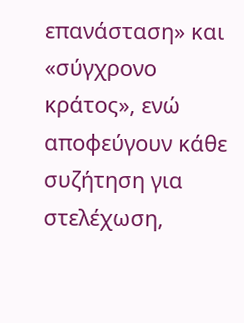επανάσταση» και «σύγχρονο κράτος», ενώ αποφεύγουν κάθε συζήτηση για στελέχωση,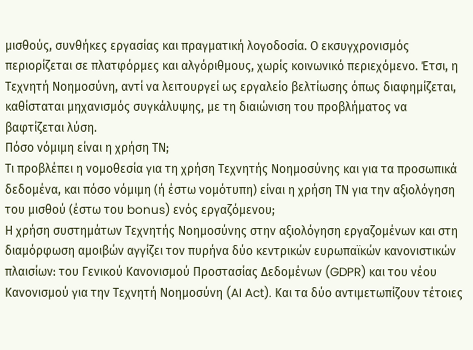μισθούς, συνθήκες εργασίας και πραγματική λογοδοσία. Ο εκσυγχρονισμός περιορίζεται σε πλατφόρμες και αλγόριθμους, χωρίς κοινωνικό περιεχόμενο. Έτσι, η Τεχνητή Νοημοσύνη, αντί να λειτουργεί ως εργαλείο βελτίωσης όπως διαφημίζεται, καθίσταται μηχανισμός συγκάλυψης, με τη διαιώνιση του προβλήματος να βαφτίζεται λύση.
Πόσο νόμιμη είναι η χρήση ΤΝ;
Τι προβλέπει η νομοθεσία για τη χρήση Τεχνητής Νοημοσύνης και για τα προσωπικά δεδομένα, και πόσο νόμιμη (ή έστω νομότυπη) είναι η χρήση ΤΝ για την αξιολόγηση του μισθού (έστω του bonus) ενός εργαζόμενου;
Η χρήση συστημάτων Τεχνητής Νοημοσύνης στην αξιολόγηση εργαζομένων και στη διαμόρφωση αμοιβών αγγίζει τον πυρήνα δύο κεντρικών ευρωπαϊκών κανονιστικών πλαισίων: του Γενικού Κανονισμού Προστασίας Δεδομένων (GDPR) και του νέου Κανονισμού για την Τεχνητή Νοημοσύνη (AI Act). Και τα δύο αντιμετωπίζουν τέτοιες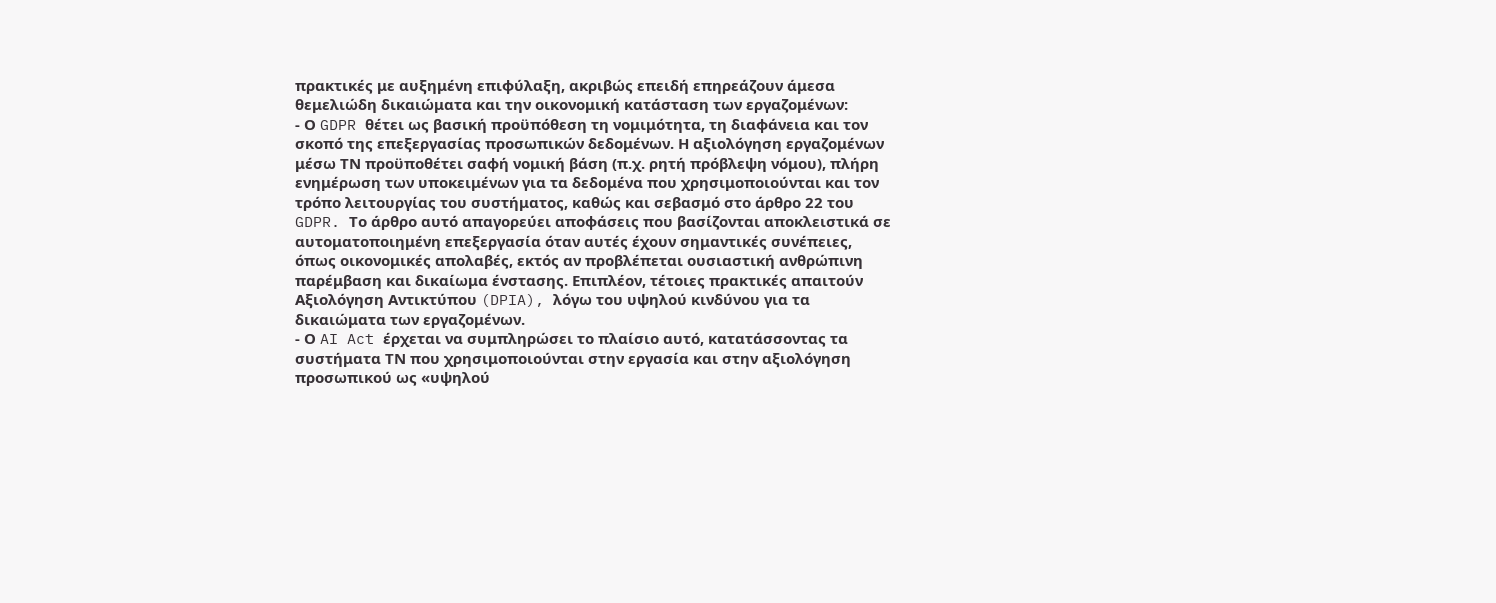πρακτικές με αυξημένη επιφύλαξη, ακριβώς επειδή επηρεάζουν άμεσα θεμελιώδη δικαιώματα και την οικονομική κατάσταση των εργαζομένων:
- Ο GDPR θέτει ως βασική προϋπόθεση τη νομιμότητα, τη διαφάνεια και τον σκοπό της επεξεργασίας προσωπικών δεδομένων. Η αξιολόγηση εργαζομένων μέσω ΤΝ προϋποθέτει σαφή νομική βάση (π.χ. ρητή πρόβλεψη νόμου), πλήρη ενημέρωση των υποκειμένων για τα δεδομένα που χρησιμοποιούνται και τον τρόπο λειτουργίας του συστήματος, καθώς και σεβασμό στο άρθρο 22 του GDPR. Το άρθρο αυτό απαγορεύει αποφάσεις που βασίζονται αποκλειστικά σε αυτοματοποιημένη επεξεργασία όταν αυτές έχουν σημαντικές συνέπειες, όπως οικονομικές απολαβές, εκτός αν προβλέπεται ουσιαστική ανθρώπινη παρέμβαση και δικαίωμα ένστασης. Επιπλέον, τέτοιες πρακτικές απαιτούν Αξιολόγηση Αντικτύπου (DPIA), λόγω του υψηλού κινδύνου για τα δικαιώματα των εργαζομένων.
- Ο AI Act έρχεται να συμπληρώσει το πλαίσιο αυτό, κατατάσσοντας τα συστήματα ΤΝ που χρησιμοποιούνται στην εργασία και στην αξιολόγηση προσωπικού ως «υψηλού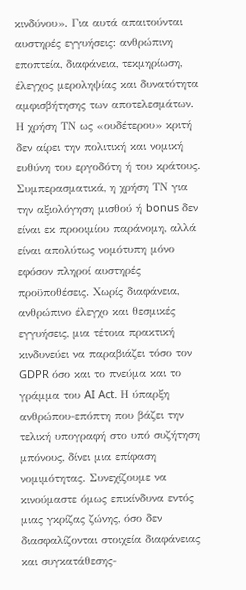κινδύνου». Για αυτά απαιτούνται αυστηρές εγγυήσεις: ανθρώπινη εποπτεία, διαφάνεια, τεκμηρίωση, έλεγχος μεροληψίας και δυνατότητα αμφισβήτησης των αποτελεσμάτων. Η χρήση ΤΝ ως «ουδέτερου» κριτή δεν αίρει την πολιτική και νομική ευθύνη του εργοδότη ή του κράτους.
Συμπερασματικά, η χρήση ΤΝ για την αξιολόγηση μισθού ή bonus δεν είναι εκ προοιμίου παράνομη, αλλά είναι απολύτως νομότυπη μόνο εφόσον πληροί αυστηρές προϋποθέσεις. Χωρίς διαφάνεια, ανθρώπινο έλεγχο και θεσμικές εγγυήσεις, μια τέτοια πρακτική κινδυνεύει να παραβιάζει τόσο τον GDPR όσο και το πνεύμα και το γράμμα του AI Act. Η ύπαρξη ανθρώπου-επόπτη που βάζει την τελική υπογραφή στο υπό συζήτηση μπόνους, δίνει μια επίφαση νομιμότητας. Συνεχίζουμε να κινούμαστε όμως επικίνδυνα εντός μιας γκρίζας ζώνης, όσο δεν διασφαλίζονται στοιχεία διαφάνειας και συγκατάθεσης-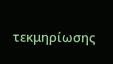τεκμηρίωσης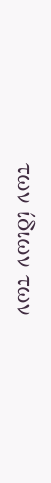των ίδιων των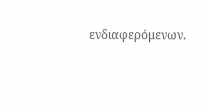ενδιαφερόμενων.